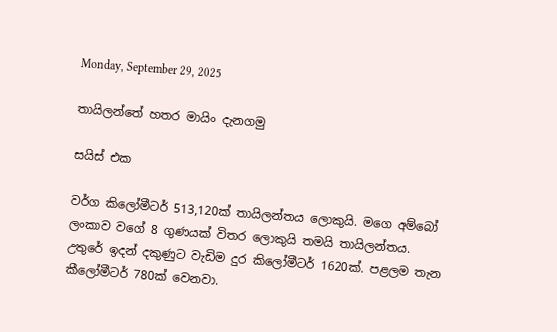Monday, September 29, 2025

තායිලන්තේ හතර මායිං දැනගමු

සයිස් එක

වර්ග කිලෝමීටර් 513,120ක් තායිලන්තය ලොකුයි. මගෙ අම්බෝ ලංකාව වගේ 8 ගුණයක් විතර ලොකුයි තමයි තායිලන්තය. උතුරේ ඉදන් දකුණුට වැඩිම දුර කිලෝමීටර් 1620ක්. පළලම තැන කීලෝමීටර් 780ක් වෙනවා.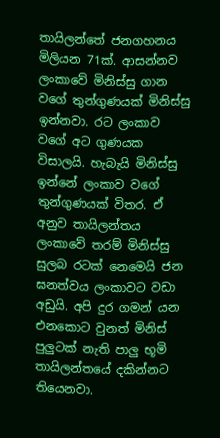තායිලන්තේ ජනගහනය මිලියන 71ක්. ආසන්නව ලංකාවේ මිනිස්සු ගාන වගේ තුන්ගුණයක් මිනිස්සු ඉන්නවා. රට ලංකාව වගේ අට ගුණයක විසාලයි. හැබැයි මිනිස්සු ඉන්නේ ලංකාව වගේ තුන්ගුණයක් විතර. ඒ අනුව තායිලන්තය ලංකාවේ තරම් මිනිස්සු සුලබ රටක් නෙමෙයි ජන ඝනත්වය ලංකාවට වඩා අඩුයි. අපි දුර ගමන් යන එනකොට වුනත් මිනිස් පුලුටක් නැති පාලු භූමි තායිලන්තයේ දකින්නට තියෙනවා.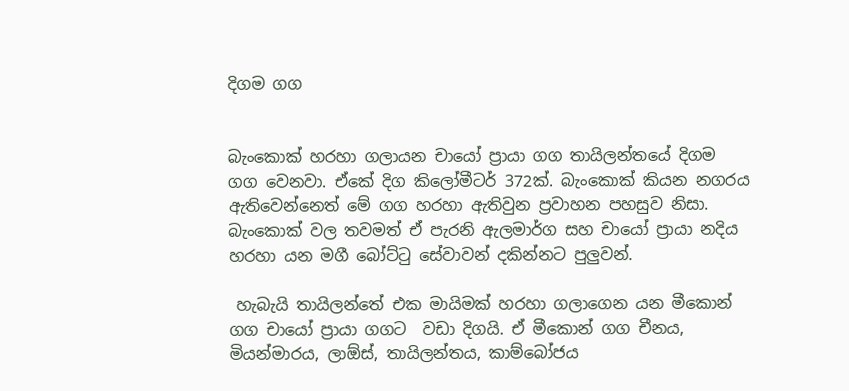දිගම ගග


බැංකොක් හරහා ගලායන චායෝ ප්‍රායා ගග තායිලන්තයේ දිගම ගග වෙනවා. ඒකේ දිග කිලෝමීටර් 372ක්. බැංකොක් කියන නගරය ඇතිවෙන්නෙත් මේ ගග හරහා ඇතිවුන ප්‍රවාහන පහසුව නිසා. බැංකොක් වල තවමත් ඒ පැරනි ඇලමාර්ග සහ චායෝ ප්‍රායා නදිය හරහා යන මගී බෝට්ටු සේවාවන් දකින්නට පුලුවන්.

 හැබැයි තායිලන්තේ එක මායිමක් හරහා ගලාගෙන යන මීකොන් ගග චායෝ ප්‍රායා ගගට  වඩා දිගයි. ඒ මීකොන් ගග චීනය, මියන්මාරය, ලාඕස්, තායිලන්තය, කාම්බෝජය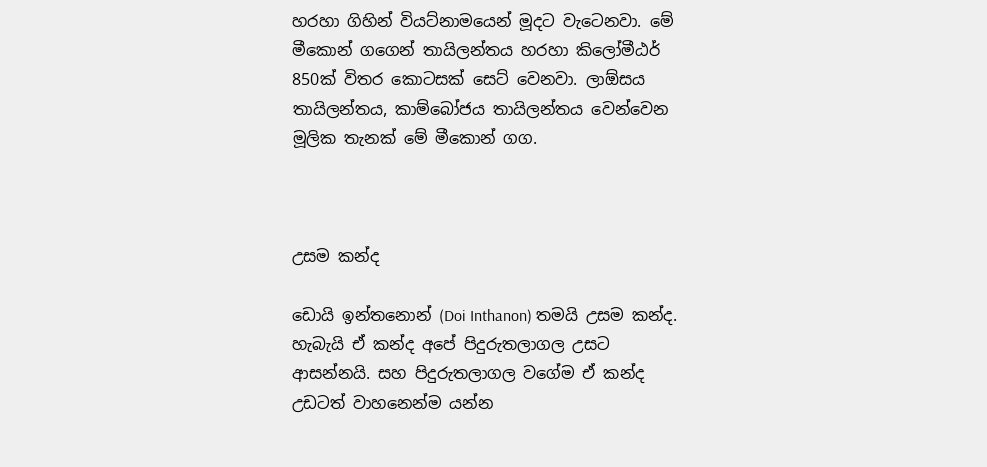හරහා ගිහින් වියට්නාමයෙන් මූදට වැටෙනවා. මේ මීකොන් ගගෙන් තායිලන්තය හරහා කිලෝමීඨර් 850ක් විතර කොටසක් සෙට් වෙනවා. ලාඕසය තායිලන්තය, කාම්බෝජය තායිලන්තය වෙන්වෙන මූලික තැනක් මේ මීකොන් ගග.



උසම කන්ද

ඩොයි ඉන්තනොන් (Doi Inthanon) තමයි උසම කන්ද. හැබැයි ඒ කන්ද අපේ පිදුරුතලාගල උසට ආසන්නයි. සහ පිදුරුතලාගල වගේම ඒ කන්ද උඩටත් වාහනෙන්ම යන්න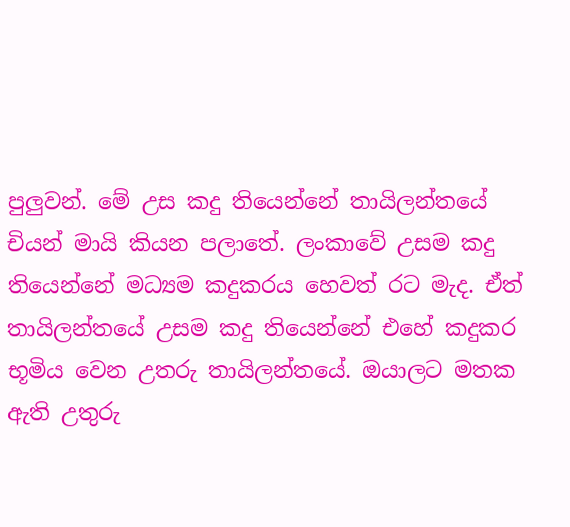පුලුවන්. මේ උස කදු තියෙන්නේ තායිලන්තයේ චියන් මායි කියන පලාතේ. ලංකාවේ උසම කදු තියෙන්නේ මධ්‍යම කදුකරය හෙවත් රට මැද. ඒත් තායිලන්තයේ උසම කදු තියෙන්නේ එහේ කදුකර භූමිය වෙන උතරු තායිලන්තයේ. ඔයාලට මතක ඇති උතුරු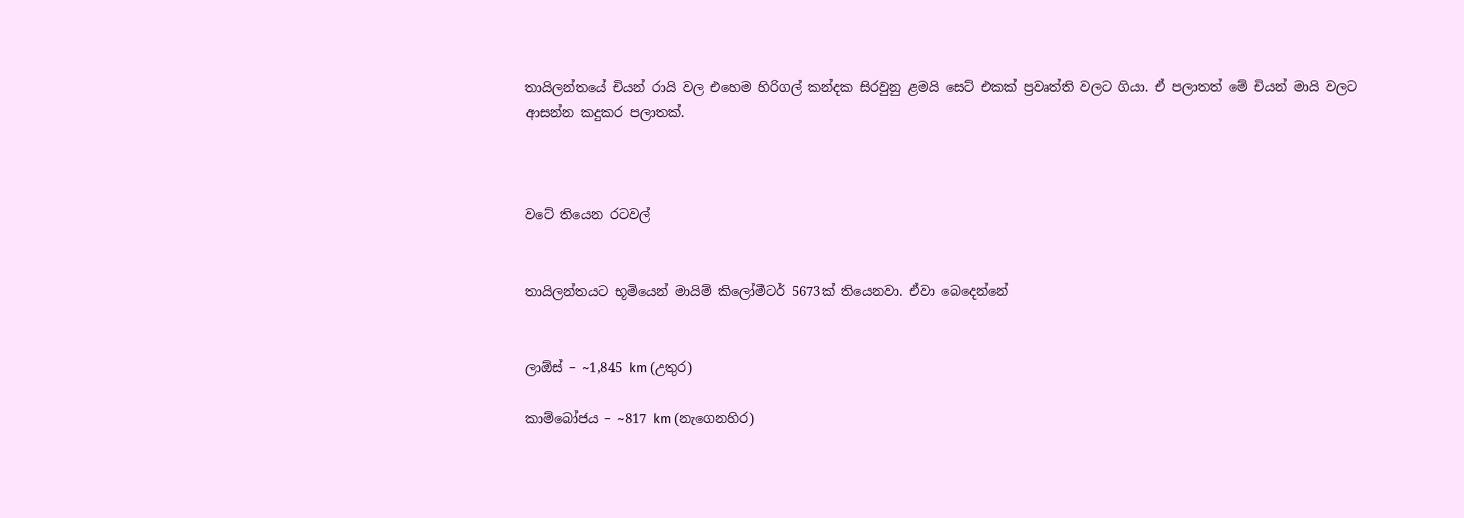තායිලන්තයේ චියන් රායි වල එහෙම හිරිගල් කන්දක සිරවුනු ළමයි සෙට් එකක් ප්‍රවෘත්ති වලට ගියා. ඒ පලාතත් මේ චියන් මායි වලට ආසන්න කදුකර පලාතක්.



වටේ තියෙන රටවල්


තායිලන්තයට භූමියෙන් මායිම් කිලෝමීටර් 5673ක් තියෙනවා. ඒවා බෙදෙන්නේ


ලාඕස් – ~1,845 km (උතුර)

කාම්බෝජය – ~817 km (නැගෙනහිර)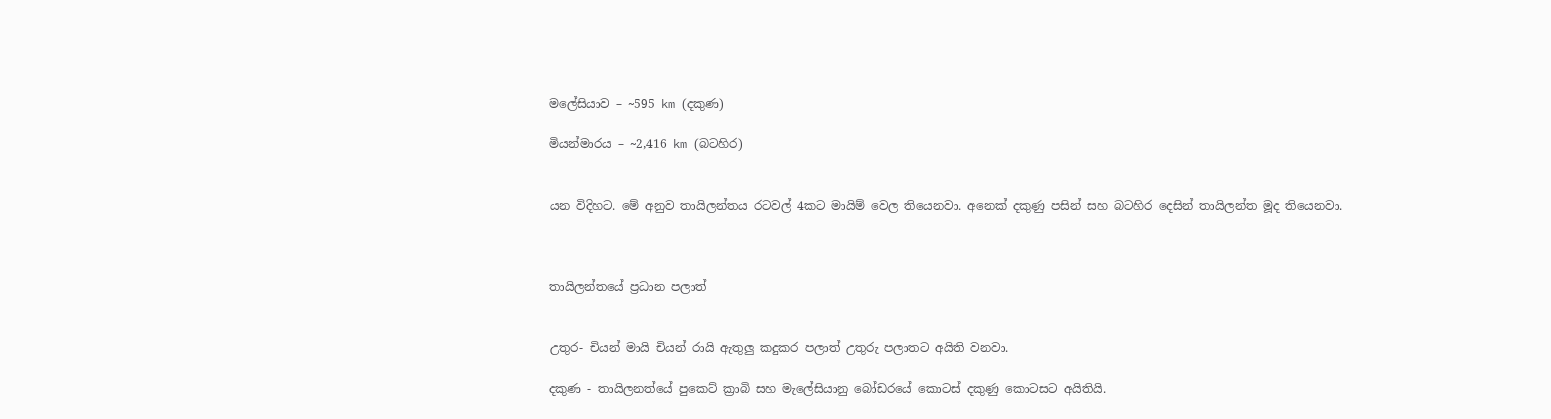මලේසියාව – ~595 km (දකුණ)

මියන්මාරය – ~2,416 km (බටහිර)


යන විදිහට. මේ අනුව තායිලන්තය රටවල් 4කට මායිම් වෙල තියෙනවා. අනෙක් දකුණු පසින් සහ බටහිර දෙසින් තායිලන්ත මූද තියෙනවා.



තායිලන්තයේ ප්‍රධාන පලාත්


උතුර- චියන් මායි චියන් රායි ඇතුලු කදුකර පලාත් උතුරු පලාතට අයිති වනවා.

දකුණ - තායිලනත්යේ පුකෙට් ක්‍රාබි සහ මැලේසියානු බෝඩරයේ කොටස් දකුණු කොටසට අයිතියි.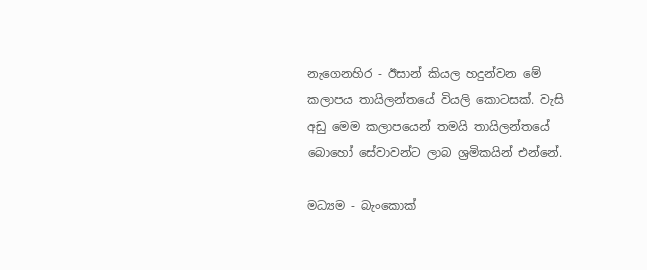නැගෙනහිර - ඊසාන් කියල හදුන්වන මේ කලාපය තායිලන්තයේ වියලි කොටසක්. වැසි අඩු මෙම කලාපයෙන් තමයි තායිලන්තයේ බොහෝ සේවාවන්ට ලාබ ශ්‍රමිකයින් එන්නේ.

මධ්‍යම - බැංකොක්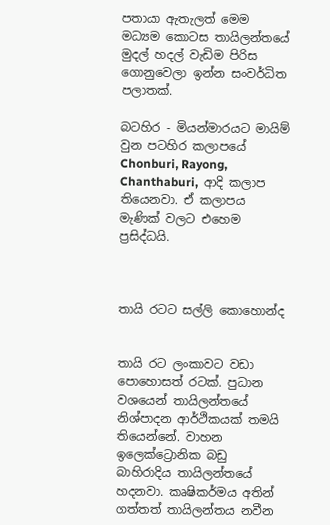පතායා ඇතැලත් මෙම මධ්‍යම කොටස තායිලන්තයේ මුදල් හදල් වැඩිම පිරිස ගොනුවෙලා ඉන්න සංවර්ධිත පලාතක්.

බටහිර - මියන්මාරයට මායිම් වුන පටහිර කලාපයේ Chonburi, Rayong, Chanthaburi,  ආදි කලාප තියෙනවා. ඒ කලාපය මැණික් වලට එහෙම ප්‍රසිද්ධයි.



තායි රටට සල්ලි කොහොන්ද


තායි රට ලංකාවට වඩා පොහොසත් රටක්. පුධාන වශයෙන් තායිලන්තයේ නිශ්පාදන ආර්ථිකයක් තමයි තියෙන්නේ. වාහන ඉලෙක්ට්‍රොනික බඩු බාහිරාදිය තායිලන්තයේ හදනවා. කෘෂිකර්මය අතින් ගත්තත් තායිලන්තය නවීන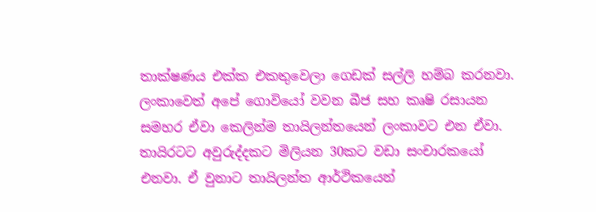තාක්ෂණය එක්ක එකතුවෙලා ගෙඩක් සල්ලි හම්බ කරනවා. ලංකාවෙත් අපේ ගොවියෝ වවන බීජ සහ කෘෂි රසායන සමහර ඒවා කෙලින්ම තායිලන්තයෙන් ලංකාවට එන ඒවා. තායිරටට අවුරුද්දකට මිලියන 30කට වඩා සංචාරකයෝ එනවා. ඒ වුනාට තායිලන්ත ආර්ථිකයෙන්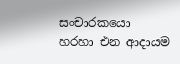සංචාරකයො හරහා එන ආදායම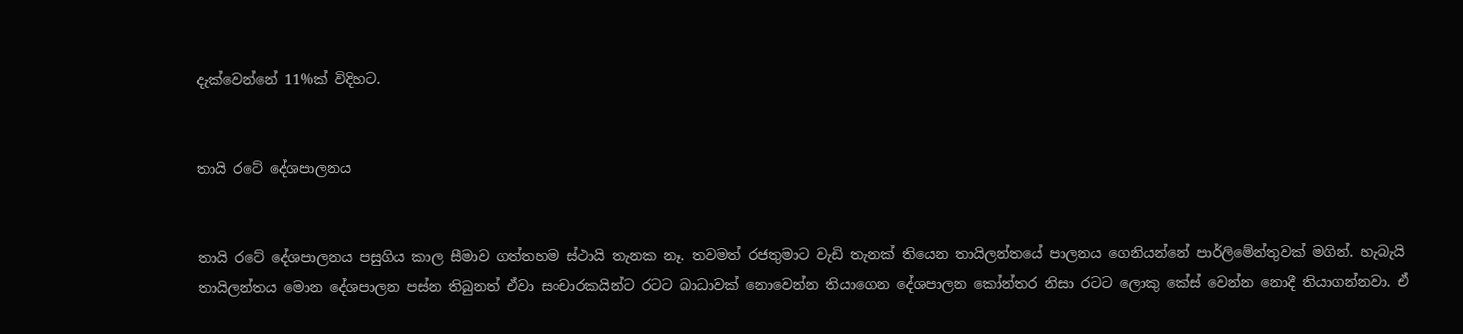දැක්වෙන්නේ 11%ක් විදිහට.


තායි රටේ දේශපාලනය


තායි රටේ දේශපාලනය පසුගිය කාල සීමාව ගත්තහම ස්ථායි තැනක නෑ. තවමත් රජතුමාට වැඩි තැනක් තියෙන තායිලන්තයේ පාලනය ගෙනියන්නේ පාර්ලිමේන්තුවක් මගින්. හැබැයි තායිලන්තය මොන දේශපාලන පස්න තිබුනත් ඒවා සංචාරකයින්ට රටට බාධාවක් නොවෙන්න තියාගෙන දේශපාලන කෝන්තර නිසා රටට ලොකු කේස් වෙන්න නොදී තියාගන්නවා. ඒ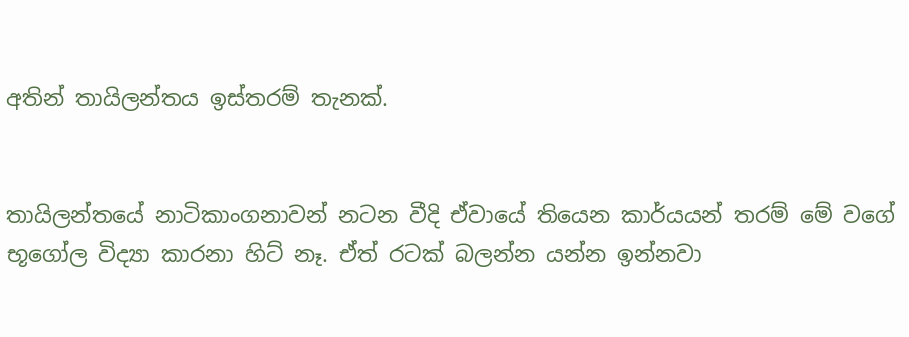අතින් තායිලන්තය ඉස්තරම් තැනක්.


තායිලන්තයේ නාටිකාංගනාවන් නටන වීදි ඒවායේ තියෙන කාර්යයන් තරම් මේ වගේ භූගෝල විද්‍යා කාරනා හිට් නෑ. ඒත් රටක් බලන්න යන්න ඉන්නවා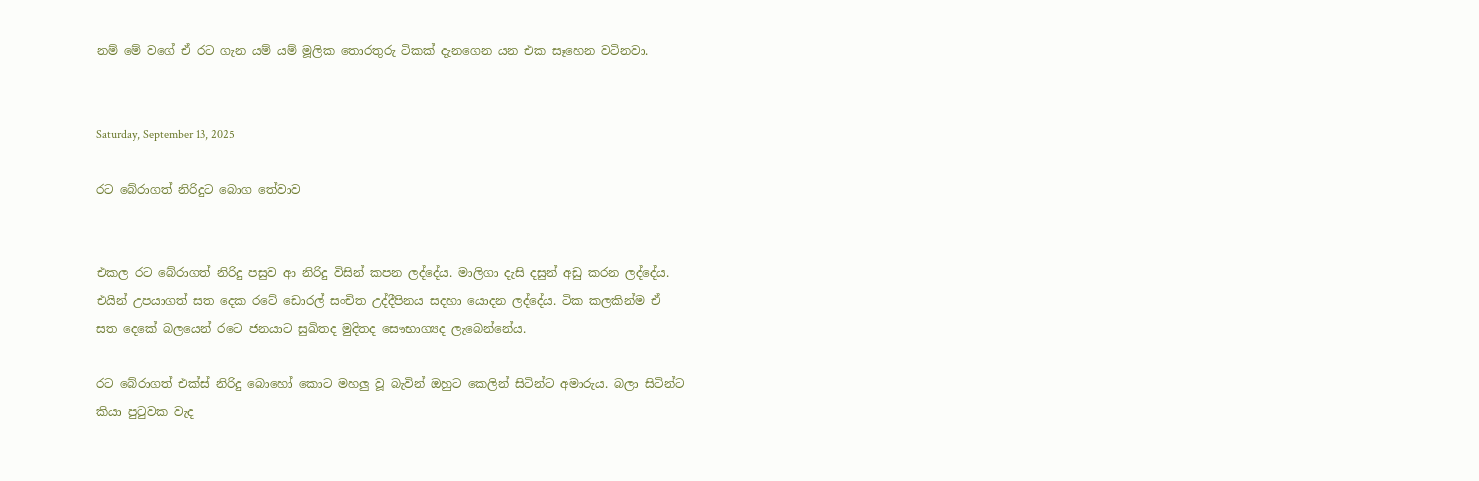නම් මේ වගේ ඒ රට ගැන යම් යම් මූලික තොරතුරු ටිකක් දැනගෙන යන එක සෑහෙන වටිනවා.


Saturday, September 13, 2025

රට බේරාගත් නිරිදුට බොග තේවාව


එකල රට බේරාගත් නිරිදු පසුව ආ නිරිදු විසින් කපන ලද්දේය. මාලිගා දැසි දසුන් අඩු කරන ලද්දේය. එයින් උපයාගත් සත දෙක රටේ ඩොරල් සංචිත උද්දීපිනය සදහා යොදන ලද්දේය. ටික කලකින්ම ඒ සත දෙකේ බලයෙන් රටෙ ජනයාට සුඛිතද මුදිතද සෞභාග්‍යද ලැබෙන්නේය.

රට බේරාගත් එක්ස් නිරිදු බොහෝ කොට මහලු වූ බැවින් ඔහුට කෙලින් සිටින්ට අමාරුය. බලා සිටින්ට කියා පුටුවක වැද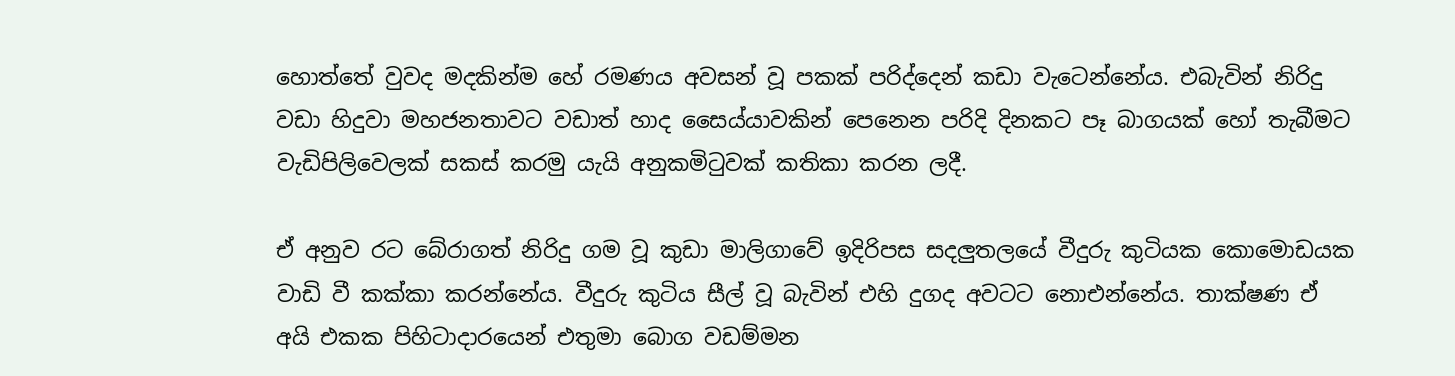හොත්තේ වුවද මදකින්ම හේ රමණය අවසන් වූ පකක් පරිද්දෙන් කඩා වැටෙන්නේය. එබැවින් නිරිදු වඩා හිදුවා මහජනතාවට වඩාත් හාද සෛය්යාවකින් පෙනෙන පරිදි දිනකට පෑ බාගයක් හෝ තැබීමට වැඩිපිලිවෙලක් සකස් කරමු යැයි අනුකමිටුවක් කතිකා කරන ලදී.

ඒ අනුව රට බේරාගත් නිරිදු ගම වූ කුඩා මාලිගාවේ ඉදිරිපස සදලුතලයේ වීදුරු කුටියක කොමොඩයක වාඩි වී කක්කා කරන්නේය. වීදුරු කුටිය සීල් වූ බැවින් එහි දුගද අවටට නොඑන්නේය. තාක්ෂණ ඒ අයි එකක පිහිටාදාරයෙන් එතුමා බොග වඩම්මන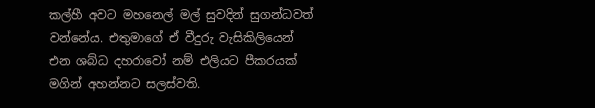කල්හී අවට මහනෙල් මල් සුවදින් සුගන්ධවත් වන්නේය. එතුමාගේ ඒ වීදුරු වැසිකිලියෙන් එන ශබ්ධ දහරාවෝ නම් එලියට පීකරයක් මගින් අහන්නට සලස්වති.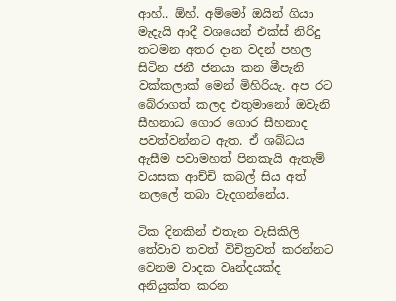ආහ්.. ඕහ්. අම්මෝ ඔයින් ගියා මැදැයි ආදී වශයෙන් එක්ස් නිරිදු තටමන අතර දාන වදන් පහල සිටින ජනී ජනයා කන මීපැනි වක්කලාක් මෙන් මිහිරියැ. අප රට බේරාගත් කලද එතුමානෝ ඔවැනි සීහනාධ ගොර ගොර සීහනාද පවත්වන්නට ඇත. ඒ ශබ්ධය ඇසීම පවාමහත් පිනකැයි ඇතැම් වයසක ආච්චි කබල් සිය අත් නලලේ තබා වැදගන්නේය.

ටික දිනකින් එතැන වැසිකිලි තේවාව තවත් විචිත්‍රවත් කරන්නට වෙනම වාදක වෘන්දයක්ද අනියුක්ත කරන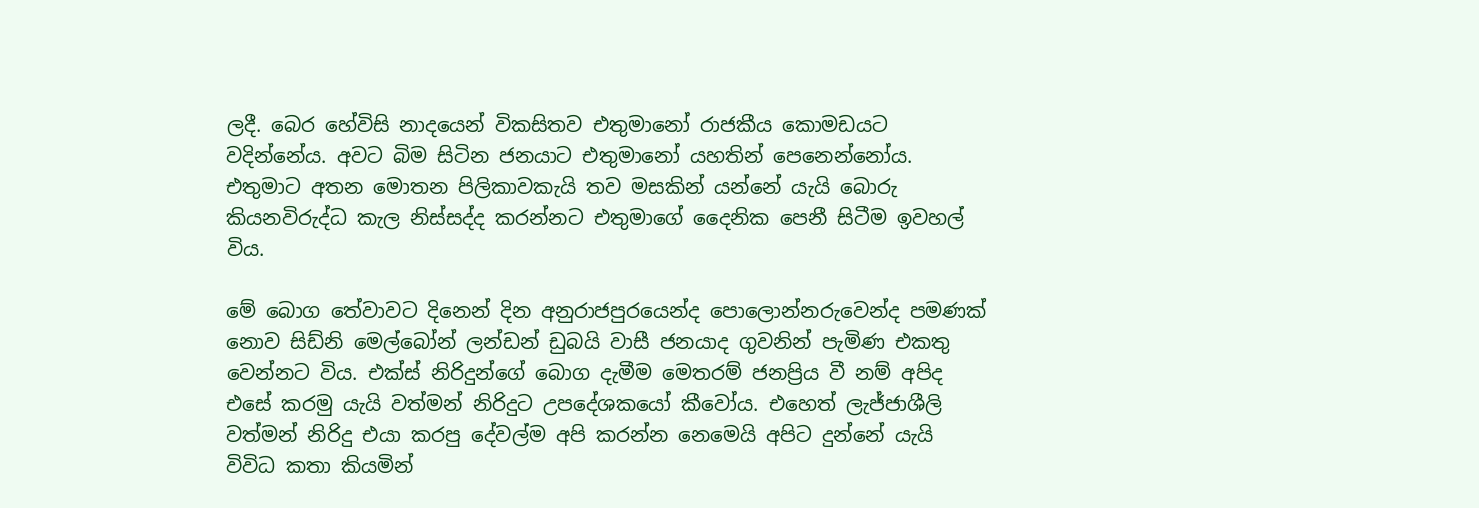ලදී. බෙර හේවිසි නාදයෙන් විකසිතව එතුමානෝ රාජකීය කොමඩයට වදින්නේය. අවට බිම සිටින ජනයාට එතුමානෝ යහතින් පෙනෙන්නෝය. එතුමාට අතන මොතන පිලිකාවකැයි තව මසකින් යන්නේ යැයි බොරු කියනවිරුද්ධ කැල නිස්සද්ද කරන්නට එතුමාගේ දෛනික පෙනී සිටීම ඉවහල් විය.

මේ බොග තේවාවට දිනෙන් දින අනුරාජපුරයෙන්ද පොලොන්නරුවෙන්ද පමණක් නොව සිඩ්නි මෙල්බෝන් ලන්ඩන් ඩුබයි වාසී ජනයාද ගුවනින් පැමිණ එකතු වෙන්නට විය. එක්ස් නිරිදුන්ගේ බොග දැමීම මෙතරම් ජනප්‍රිය වී නම් අපිද එසේ කරමු යැයි වත්මන් නිරිදුට උපදේශකයෝ කීවෝය. එහෙත් ලැජ්ජාශීලි වත්මන් නිරිදු එයා කරපු දේවල්ම අපි කරන්න නෙමෙයි අපිට දුන්නේ යැයි විවිධ කතා කියමින්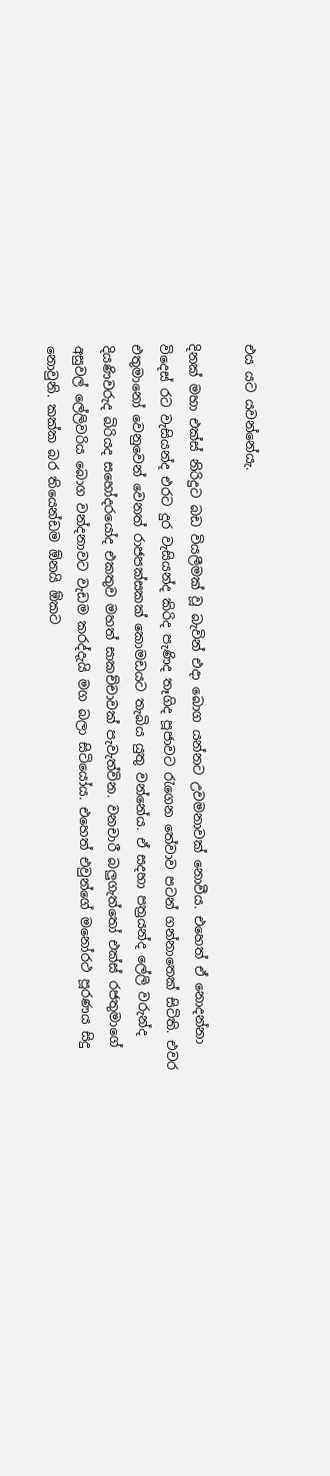එය යට යවන්නේයැ.

දිනක් මහා එක්ස් නිරිදුට බඩ වියලීමක් වූ බැවින් එදා බොග යන්නට උවමනාවක් නොවීය. එහෙත් ඒ නොදන්නා විදෙස් රට වැසියන්ද එරට දුර වැසියන්ද කිරිද පැණිද තෑගිද පූජාවට රැගෙන තේවාව පටන් ගන්නාතෙක් සිටිති. එවර එතුමානෝ වෙනුවෙන් වෙනත් රාජපක්සකක් කොමඩයට තැබිය යුතු වන්නේය. ඒ සදහා පත්‍රයන්ද ලේලි වරුන්ද දියණිවරුද බිරියද සහෝදරයෝද එකතුව මහත් සාකච්චාවක් පැවැත්වින. වනචාරී බලුගැත්තෝ එක්ස් රජතුමාගේ අසුවල් ලේලිවරිය බොග වන්දනාවට වැඩම කරද්දැයි මග බලා සිටියෝය. එහෙත් එවුන්ගේ මනෝරථ පූරණය සිදු නොවුනි. කක්ක බර තියෙන්ඩම ඕනයි ඕකට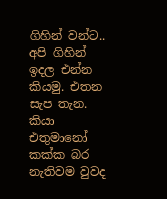ගිහින් වන්ට.. අපි ගිහින් ඉදල එන්න කියමු. එතන සැප තැන. කියා එතුමානෝ කක්ක බර නැතිවම වුවද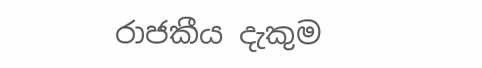රාජකීය දැකුම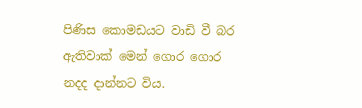පිණිස කොමඩයට වාඩි වී බර ඇතිවාක් මෙන් ගොර ගොර නදද දාන්නට විය.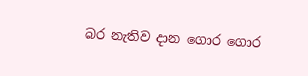බර නැතිව දාන ගොර ගොර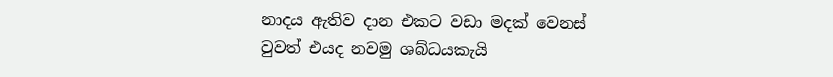නාදය ඇතිව දාන එකට වඩා මදක් වෙනස් වුවත් එයද නවමු ශබ්ධයකැයි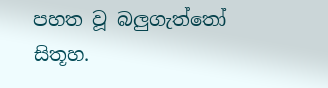පහත වූ බලුගැත්තෝ සිතූහ.